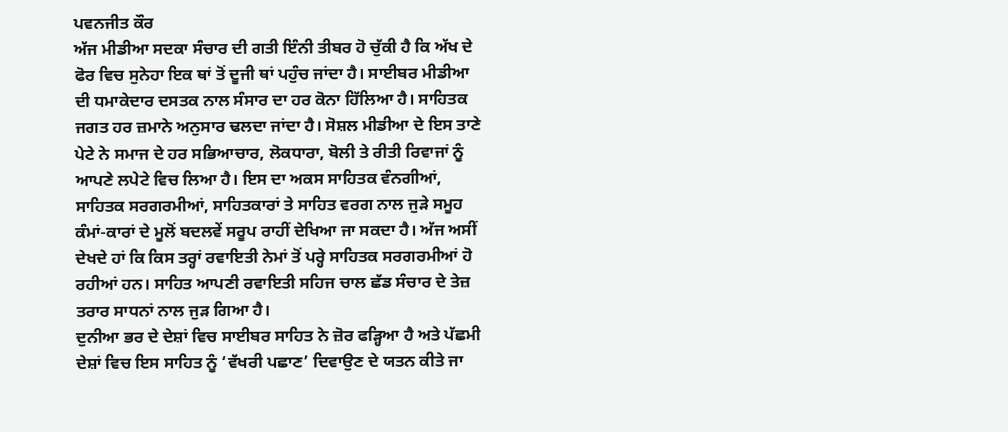ਪਵਨਜੀਤ ਕੌਰ
ਅੱਜ ਮੀਡੀਆ ਸਦਕਾ ਸੰਚਾਰ ਦੀ ਗਤੀ ਇੰਨੀ ਤੀਬਰ ਹੋ ਚੁੱਕੀ ਹੈ ਕਿ ਅੱਖ ਦੇ ਫੋਰ ਵਿਚ ਸੁਨੇਹਾ ਇਕ ਥਾਂ ਤੋਂ ਦੂਜੀ ਥਾਂ ਪਹੁੰਚ ਜਾਂਦਾ ਹੈ। ਸਾਈਬਰ ਮੀਡੀਆ ਦੀ ਧਮਾਕੇਦਾਰ ਦਸਤਕ ਨਾਲ ਸੰਸਾਰ ਦਾ ਹਰ ਕੋਨਾ ਹਿੱਲਿਆ ਹੈ। ਸਾਹਿਤਕ ਜਗਤ ਹਰ ਜ਼ਮਾਨੇ ਅਨੁਸਾਰ ਢਲਦਾ ਜਾਂਦਾ ਹੈ। ਸੋਸ਼ਲ ਮੀਡੀਆ ਦੇ ਇਸ ਤਾਣੇ ਪੇਟੇ ਨੇ ਸਮਾਜ ਦੇ ਹਰ ਸਭਿਆਚਾਰ, ਲੋਕਧਾਰਾ, ਬੋਲੀ ਤੇ ਰੀਤੀ ਰਿਵਾਜਾਂ ਨੂੰ ਆਪਣੇ ਲਪੇਟੇ ਵਿਚ ਲਿਆ ਹੈ। ਇਸ ਦਾ ਅਕਸ ਸਾਹਿਤਕ ਵੰਨਗੀਆਂ, ਸਾਹਿਤਕ ਸਰਗਰਮੀਆਂ, ਸਾਹਿਤਕਾਰਾਂ ਤੇ ਸਾਹਿਤ ਵਰਗ ਨਾਲ ਜੁੜੇ ਸਮੂਹ ਕੰਮਾਂ-ਕਾਰਾਂ ਦੇ ਮੂਲੋਂ ਬਦਲਵੇਂ ਸਰੂਪ ਰਾਹੀਂ ਦੇਖਿਆ ਜਾ ਸਕਦਾ ਹੈ। ਅੱਜ ਅਸੀਂ ਦੇਖਦੇ ਹਾਂ ਕਿ ਕਿਸ ਤਰ੍ਹਾਂ ਰਵਾਇਤੀ ਨੇਮਾਂ ਤੋਂ ਪਰ੍ਹੇ ਸਾਹਿਤਕ ਸਰਗਰਮੀਆਂ ਹੋ ਰਹੀਆਂ ਹਨ। ਸਾਹਿਤ ਆਪਣੀ ਰਵਾਇਤੀ ਸਹਿਜ ਚਾਲ ਛੱਡ ਸੰਚਾਰ ਦੇ ਤੇਜ਼ ਤਰਾਰ ਸਾਧਨਾਂ ਨਾਲ ਜੁੜ ਗਿਆ ਹੈ।
ਦੁਨੀਆ ਭਰ ਦੇ ਦੇਸ਼ਾਂ ਵਿਚ ਸਾਈਬਰ ਸਾਹਿਤ ਨੇ ਜ਼ੋਰ ਫੜ੍ਹਿਆ ਹੈ ਅਤੇ ਪੱਛਮੀ ਦੇਸ਼ਾਂ ਵਿਚ ਇਸ ਸਾਹਿਤ ਨੂੰ ‘ਵੱਖਰੀ ਪਛਾਣ’ ਦਿਵਾਉਣ ਦੇ ਯਤਨ ਕੀਤੇ ਜਾ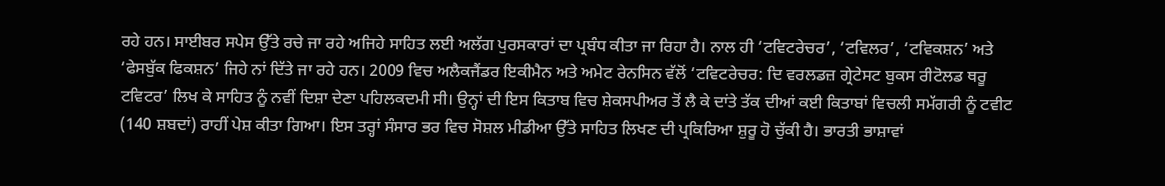ਰਹੇ ਹਨ। ਸਾਈਬਰ ਸਪੇਸ ਉੱਤੇ ਰਚੇ ਜਾ ਰਹੇ ਅਜਿਹੇ ਸਾਹਿਤ ਲਈ ਅਲੱਗ ਪੁਰਸਕਾਰਾਂ ਦਾ ਪ੍ਰਬੰਧ ਕੀਤਾ ਜਾ ਰਿਹਾ ਹੈ। ਨਾਲ ਹੀ ‘ਟਵਿਟਰੇਚਰ’, ‘ਟਵਿਲਰ’, ‘ਟਵਿਕਸ਼ਨ’ ਅਤੇ ‘ਫੇਸਬੁੱਕ ਫਿਕਸ਼ਨ’ ਜਿਹੇ ਨਾਂ ਦਿੱਤੇ ਜਾ ਰਹੇ ਹਨ। 2009 ਵਿਚ ਅਲੈਕਜੈਂਡਰ ਇਕੀਮੈਨ ਅਤੇ ਅਮੇਟ ਰੇਨਸਿਨ ਵੱਲੋਂ ‘ਟਵਿਟਰੇਚਰ: ਦਿ ਵਰਲਡਜ਼ ਗ੍ਰੇਟੇਸਟ ਬੁਕਸ ਰੀਟੋਲਡ ਥਰੂ ਟਵਿਟਰ’ ਲਿਖ ਕੇ ਸਾਹਿਤ ਨੂੰ ਨਵੀਂ ਦਿਸ਼ਾ ਦੇਣਾ ਪਹਿਲਕਦਮੀ ਸੀ। ਉਨ੍ਹਾਂ ਦੀ ਇਸ ਕਿਤਾਬ ਵਿਚ ਸ਼ੇਕਸਪੀਅਰ ਤੋਂ ਲੈ ਕੇ ਦਾਂਤੇ ਤੱਕ ਦੀਆਂ ਕਈ ਕਿਤਾਬਾਂ ਵਿਚਲੀ ਸਮੱਗਰੀ ਨੂੰ ਟਵੀਟ (140 ਸ਼ਬਦਾਂ) ਰਾਹੀਂ ਪੇਸ਼ ਕੀਤਾ ਗਿਆ। ਇਸ ਤਰ੍ਹਾਂ ਸੰਸਾਰ ਭਰ ਵਿਚ ਸੋਸ਼ਲ ਮੀਡੀਆ ਉੱਤੇ ਸਾਹਿਤ ਲਿਖਣ ਦੀ ਪ੍ਰਕਿਰਿਆ ਸ਼ੁਰੂ ਹੋ ਚੁੱਕੀ ਹੈ। ਭਾਰਤੀ ਭਾਸ਼ਾਵਾਂ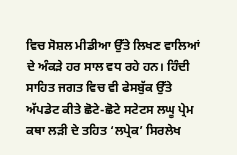ਵਿਚ ਸੋਸ਼ਲ ਮੀਡੀਆ ਉੱਤੇ ਲਿਖਣ ਵਾਲਿਆਂ ਦੇ ਅੰਕੜੇ ਹਰ ਸਾਲ ਵਧ ਰਹੇ ਹਨ। ਹਿੰਦੀ ਸਾਹਿਤ ਜਗਤ ਵਿਚ ਵੀ ਫੇਸਬੁੱਕ ਉੱਤੇ ਅੱਪਡੇਟ ਕੀਤੇ ਛੋਟੇ-ਛੋਟੇ ਸਟੇਟਸ ਲਘੂ ਪ੍ਰੇਮ ਕਥਾ ਲੜੀ ਦੇ ਤਹਿਤ ‘ਲਪ੍ਰੇਕ’ ਸਿਰਲੇਖ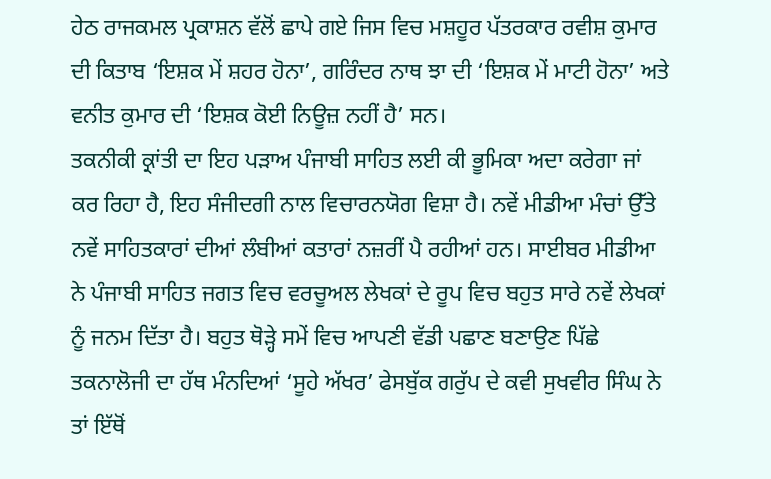ਹੇਠ ਰਾਜਕਮਲ ਪ੍ਰਕਾਸ਼ਨ ਵੱਲੋਂ ਛਾਪੇ ਗਏ ਜਿਸ ਵਿਚ ਮਸ਼ਹੂਰ ਪੱਤਰਕਾਰ ਰਵੀਸ਼ ਕੁਮਾਰ ਦੀ ਕਿਤਾਬ ‘ਇਸ਼ਕ ਮੇਂ ਸ਼ਹਰ ਹੋਨਾ’, ਗਰਿੰਦਰ ਨਾਥ ਝਾ ਦੀ ‘ਇਸ਼ਕ ਮੇਂ ਮਾਟੀ ਹੋਨਾ’ ਅਤੇ ਵਨੀਤ ਕੁਮਾਰ ਦੀ ‘ਇਸ਼ਕ ਕੋਈ ਨਿਊਜ਼ ਨਹੀਂ ਹੈ’ ਸਨ।
ਤਕਨੀਕੀ ਕ੍ਰਾਂਤੀ ਦਾ ਇਹ ਪੜਾਅ ਪੰਜਾਬੀ ਸਾਹਿਤ ਲਈ ਕੀ ਭੂਮਿਕਾ ਅਦਾ ਕਰੇਗਾ ਜਾਂ ਕਰ ਰਿਹਾ ਹੈ, ਇਹ ਸੰਜੀਦਗੀ ਨਾਲ ਵਿਚਾਰਨਯੋਗ ਵਿਸ਼ਾ ਹੈ। ਨਵੇਂ ਮੀਡੀਆ ਮੰਚਾਂ ਉੱਤੇ ਨਵੇਂ ਸਾਹਿਤਕਾਰਾਂ ਦੀਆਂ ਲੰਬੀਆਂ ਕਤਾਰਾਂ ਨਜ਼ਰੀਂ ਪੈ ਰਹੀਆਂ ਹਨ। ਸਾਈਬਰ ਮੀਡੀਆ ਨੇ ਪੰਜਾਬੀ ਸਾਹਿਤ ਜਗਤ ਵਿਚ ਵਰਚੂਅਲ ਲੇਖਕਾਂ ਦੇ ਰੂਪ ਵਿਚ ਬਹੁਤ ਸਾਰੇ ਨਵੇਂ ਲੇਖਕਾਂ ਨੂੰ ਜਨਮ ਦਿੱਤਾ ਹੈ। ਬਹੁਤ ਥੋੜ੍ਹੇ ਸਮੇਂ ਵਿਚ ਆਪਣੀ ਵੱਡੀ ਪਛਾਣ ਬਣਾਉਣ ਪਿੱਛੇ ਤਕਨਾਲੋਜੀ ਦਾ ਹੱਥ ਮੰਨਦਿਆਂ ‘ਸੂਹੇ ਅੱਖਰ’ ਫੇਸਬੁੱਕ ਗਰੁੱਪ ਦੇ ਕਵੀ ਸੁਖਵੀਰ ਸਿੰਘ ਨੇ ਤਾਂ ਇੱਥੋਂ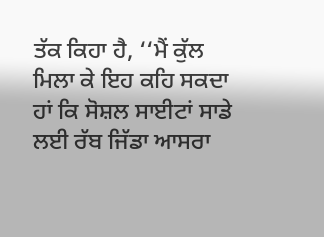ਤੱਕ ਕਿਹਾ ਹੈ, ‘‘ਮੈਂ ਕੁੱਲ ਮਿਲਾ ਕੇ ਇਹ ਕਹਿ ਸਕਦਾ ਹਾਂ ਕਿ ਸੋਸ਼ਲ ਸਾਈਟਾਂ ਸਾਡੇ ਲਈ ਰੱਬ ਜਿੱਡਾ ਆਸਰਾ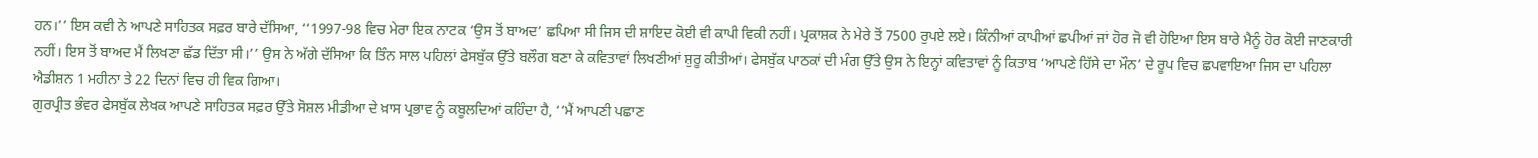ਹਨ।’’ ਇਸ ਕਵੀ ਨੇ ਆਪਣੇ ਸਾਹਿਤਕ ਸਫ਼ਰ ਬਾਰੇ ਦੱਸਿਆ, ‘‘1997-98 ਵਿਚ ਮੇਰਾ ਇਕ ਨਾਟਕ ‘ਉਸ ਤੋਂ ਬਾਅਦ’ ਛਪਿਆ ਸੀ ਜਿਸ ਦੀ ਸ਼ਾਇਦ ਕੋਈ ਵੀ ਕਾਪੀ ਵਿਕੀ ਨਹੀਂ। ਪ੍ਰਕਾਸ਼ਕ ਨੇ ਮੇਰੇ ਤੋਂ 7500 ਰੁਪਏ ਲਏ। ਕਿੰਨੀਆਂ ਕਾਪੀਆਂ ਛਪੀਆਂ ਜਾਂ ਹੋਰ ਜੋ ਵੀ ਹੋਇਆ ਇਸ ਬਾਰੇ ਮੈਨੂੰ ਹੋਰ ਕੋਈ ਜਾਣਕਾਰੀ ਨਹੀਂ। ਇਸ ਤੋਂ ਬਾਅਦ ਮੈਂ ਲਿਖਣਾ ਛੱਡ ਦਿੱਤਾ ਸੀ।’’ ਉਸ ਨੇ ਅੱਗੇ ਦੱਸਿਆ ਕਿ ਤਿੰਨ ਸਾਲ ਪਹਿਲਾਂ ਫੇਸਬੁੱਕ ਉੱਤੇ ਬਲੌਗ ਬਣਾ ਕੇ ਕਵਿਤਾਵਾਂ ਲਿਖਣੀਆਂ ਸ਼ੁਰੂ ਕੀਤੀਆਂ। ਫੇਸਬੁੱਕ ਪਾਠਕਾਂ ਦੀ ਮੰਗ ਉੱਤੇ ਉਸ ਨੇ ਇਨ੍ਹਾਂ ਕਵਿਤਾਵਾਂ ਨੂੰ ਕਿਤਾਬ ‘ਆਪਣੇ ਹਿੱਸੇ ਦਾ ਮੌਨ’ ਦੇ ਰੂਪ ਵਿਚ ਛਪਵਾਇਆ ਜਿਸ ਦਾ ਪਹਿਲਾ ਐਡੀਸ਼ਨ 1 ਮਹੀਨਾ ਤੇ 22 ਦਿਨਾਂ ਵਿਚ ਹੀ ਵਿਕ ਗਿਆ।
ਗੁਰਪ੍ਰੀਤ ਭੰਵਰ ਫੇਸਬੁੱਕ ਲੇਖਕ ਆਪਣੇ ਸਾਹਿਤਕ ਸਫ਼ਰ ਉੱਤੇ ਸੋਸ਼ਲ ਮੀਡੀਆ ਦੇ ਖ਼ਾਸ ਪ੍ਰਭਾਵ ਨੂੰ ਕਬੂਲਦਿਆਂ ਕਹਿੰਦਾ ਹੈ, ‘‘ਮੈਂ ਆਪਣੀ ਪਛਾਣ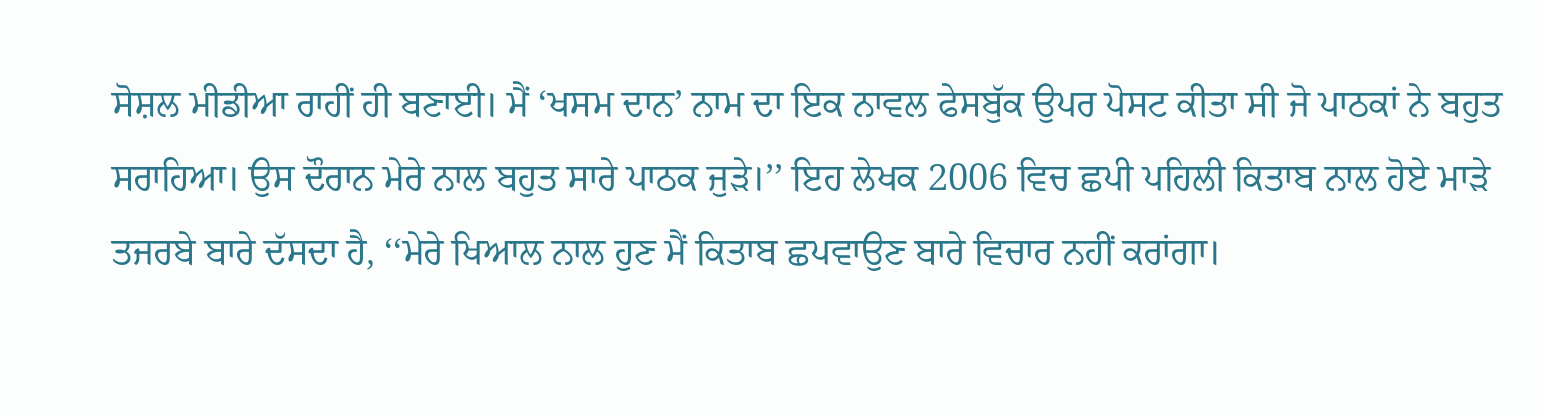ਸੋਸ਼ਲ ਮੀਡੀਆ ਰਾਹੀਂ ਹੀ ਬਣਾਈ। ਮੈਂ ‘ਖਸਮ ਦਾਨ’ ਨਾਮ ਦਾ ਇਕ ਨਾਵਲ ਫੇਸਬੁੱਕ ਉਪਰ ਪੋਸਟ ਕੀਤਾ ਸੀ ਜੋ ਪਾਠਕਾਂ ਨੇ ਬਹੁਤ ਸਰਾਹਿਆ। ਉਸ ਦੌਰਾਨ ਮੇਰੇ ਨਾਲ ਬਹੁਤ ਸਾਰੇ ਪਾਠਕ ਜੁੜੇ।’’ ਇਹ ਲੇਖਕ 2006 ਵਿਚ ਛਪੀ ਪਹਿਲੀ ਕਿਤਾਬ ਨਾਲ ਹੋਏ ਮਾੜੇ ਤਜਰਬੇ ਬਾਰੇ ਦੱਸਦਾ ਹੈ, ‘‘ਮੇਰੇ ਖਿਆਲ ਨਾਲ ਹੁਣ ਮੈਂ ਕਿਤਾਬ ਛਪਵਾਉਣ ਬਾਰੇ ਵਿਚਾਰ ਨਹੀਂ ਕਰਾਂਗਾ।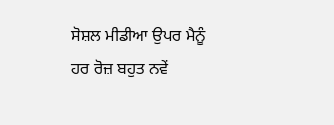ਸੋਸ਼ਲ ਮੀਡੀਆ ਉਪਰ ਮੈਨੂੰ ਹਰ ਰੋਜ਼ ਬਹੁਤ ਨਵੇਂ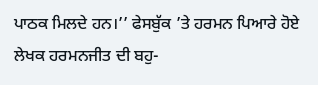ਪਾਠਕ ਮਿਲਦੇ ਹਨ।’’ ਫੇਸਬੁੱਕ ’ਤੇ ਹਰਮਨ ਪਿਆਰੇ ਹੋਏ ਲੇਖਕ ਹਰਮਨਜੀਤ ਦੀ ਬਹੁ-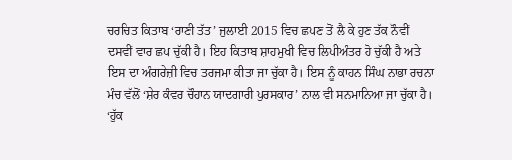ਚਰਚਿਤ ਕਿਤਾਬ ‘ਰਾਣੀ ਤੱਤ’ ਜੁਲਾਈ 2015 ਵਿਚ ਛਪਣ ਤੋਂ ਲੈ ਕੇ ਹੁਣ ਤੱਕ ਨੌਵੀਂ ਦਸਵੀਂ ਵਾਰ ਛਪ ਚੁੱਕੀ ਹੈ। ਇਹ ਕਿਤਾਬ ਸ਼ਾਹਮੁਖੀ ਵਿਚ ਲਿਪੀਅੰਤਰ ਹੋ ਚੁੱਕੀ ਹੈ ਅਤੇ ਇਸ ਦਾ ਅੰਗਰੇਜ਼ੀ ਵਿਚ ਤਰਜਮਾ ਕੀਤਾ ਜਾ ਚੁੱਕਾ ਹੈ। ਇਸ ਨੂੰ ਕਾਹਨ ਸਿੰਘ ਨਾਭਾ ਰਚਨਾ ਮੰਚ ਵੱਲੋਂ ‘ਸ਼ੇਰ ਕੰਵਰ ਚੌਹਾਨ ਯਾਦਗਾਰੀ ਪੁਰਸਕਾਰ’ ਨਾਲ ਵੀ ਸਨਮਾਨਿਆ ਜਾ ਚੁੱਕਾ ਹੈ। ‘ਹੁੱਕ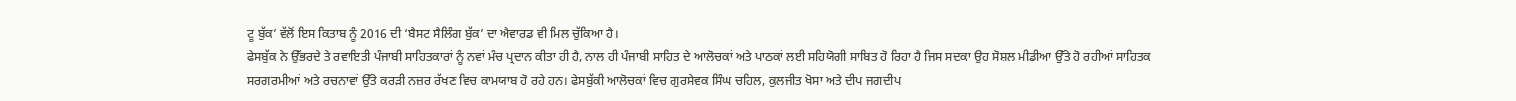ਟੂ ਬੁੱਕ’ ਵੱਲੋਂ ਇਸ ਕਿਤਾਬ ਨੂੰ 2016 ਦੀ ‘ਬੈਸਟ ਸੈਲਿੰਗ ਬੁੱਕ’ ਦਾ ਐਵਾਰਡ ਵੀ ਮਿਲ ਚੁੱਕਿਆ ਹੈ।
ਫੇਸਬੁੱਕ ਨੇ ਉੱਭਰਦੇ ਤੇ ਰਵਾਇਤੀ ਪੰਜਾਬੀ ਸਾਹਿਤਕਾਰਾਂ ਨੂੰ ਨਵਾਂ ਮੰਚ ਪ੍ਰਦਾਨ ਕੀਤਾ ਹੀ ਹੈ, ਨਾਲ ਹੀ ਪੰਜਾਬੀ ਸਾਹਿਤ ਦੇ ਆਲੋਚਕਾਂ ਅਤੇ ਪਾਠਕਾਂ ਲਈ ਸਹਿਯੋਗੀ ਸਾਬਿਤ ਹੋ ਰਿਹਾ ਹੈ ਜਿਸ ਸਦਕਾ ਉਹ ਸੋਸ਼ਲ ਮੀਡੀਆ ਉੱਤੇ ਹੋ ਰਹੀਆਂ ਸਾਹਿਤਕ ਸਰਗਰਮੀਆਂ ਅਤੇ ਰਚਨਾਵਾਂ ਉੱਤੇ ਕਰੜੀ ਨਜ਼ਰ ਰੱਖਣ ਵਿਚ ਕਾਮਯਾਬ ਹੋ ਰਹੇ ਹਨ। ਫੇਸਬੁੱਕੀ ਆਲੋਚਕਾਂ ਵਿਚ ਗੁਰਸੇਵਕ ਸਿੰਘ ਚਹਿਲ, ਕੁਲਜੀਤ ਖੋਸਾ ਅਤੇ ਦੀਪ ਜਗਦੀਪ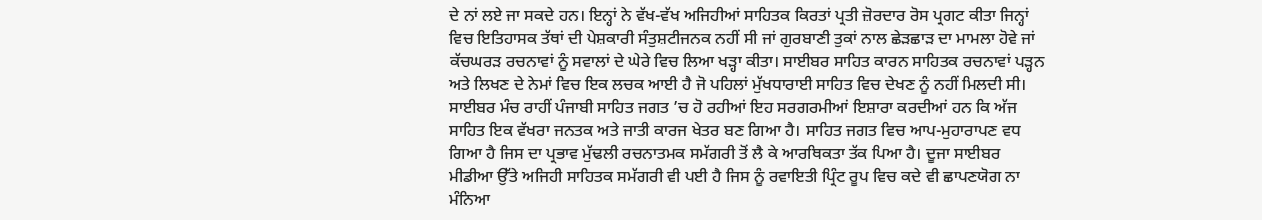ਦੇ ਨਾਂ ਲਏ ਜਾ ਸਕਦੇ ਹਨ। ਇਨ੍ਹਾਂ ਨੇ ਵੱਖ-ਵੱਖ ਅਜਿਹੀਆਂ ਸਾਹਿਤਕ ਕਿਰਤਾਂ ਪ੍ਰਤੀ ਜ਼ੋਰਦਾਰ ਰੋਸ ਪ੍ਰਗਟ ਕੀਤਾ ਜਿਨ੍ਹਾਂ ਵਿਚ ਇਤਿਹਾਸਕ ਤੱਥਾਂ ਦੀ ਪੇਸ਼ਕਾਰੀ ਸੰਤੁਸ਼ਟੀਜਨਕ ਨਹੀਂ ਸੀ ਜਾਂ ਗੁਰਬਾਣੀ ਤੁਕਾਂ ਨਾਲ ਛੇੜਛਾੜ ਦਾ ਮਾਮਲਾ ਹੋਵੇ ਜਾਂ ਕੱਚਘਰੜ ਰਚਨਾਵਾਂ ਨੂੰ ਸਵਾਲਾਂ ਦੇ ਘੇਰੇ ਵਿਚ ਲਿਆ ਖੜ੍ਹਾ ਕੀਤਾ। ਸਾਈਬਰ ਸਾਹਿਤ ਕਾਰਨ ਸਾਹਿਤਕ ਰਚਨਾਵਾਂ ਪੜ੍ਹਨ ਅਤੇ ਲਿਖਣ ਦੇ ਨੇਮਾਂ ਵਿਚ ਇਕ ਲਚਕ ਆਈ ਹੈ ਜੋ ਪਹਿਲਾਂ ਮੁੱਖਧਾਰਾਈ ਸਾਹਿਤ ਵਿਚ ਦੇਖਣ ਨੂੰ ਨਹੀਂ ਮਿਲਦੀ ਸੀ। ਸਾਈਬਰ ਮੰਚ ਰਾਹੀਂ ਪੰਜਾਬੀ ਸਾਹਿਤ ਜਗਤ ’ਚ ਹੋ ਰਹੀਆਂ ਇਹ ਸਰਗਰਮੀਆਂ ਇਸ਼ਾਰਾ ਕਰਦੀਆਂ ਹਨ ਕਿ ਅੱਜ ਸਾਹਿਤ ਇਕ ਵੱਖਰਾ ਜਨਤਕ ਅਤੇ ਜਾਤੀ ਕਾਰਜ ਖੇਤਰ ਬਣ ਗਿਆ ਹੈ। ਸਾਹਿਤ ਜਗਤ ਵਿਚ ਆਪ-ਮੁਹਾਰਾਪਣ ਵਧ ਗਿਆ ਹੈ ਜਿਸ ਦਾ ਪ੍ਰਭਾਵ ਮੁੱਢਲੀ ਰਚਨਾਤਮਕ ਸਮੱਗਰੀ ਤੋਂ ਲੈ ਕੇ ਆਰਥਿਕਤਾ ਤੱਕ ਪਿਆ ਹੈ। ਦੂਜਾ ਸਾਈਬਰ ਮੀਡੀਆ ਉੱਤੇ ਅਜਿਹੀ ਸਾਹਿਤਕ ਸਮੱਗਰੀ ਵੀ ਪਈ ਹੈ ਜਿਸ ਨੂੰ ਰਵਾਇਤੀ ਪ੍ਰਿੰਟ ਰੂਪ ਵਿਚ ਕਦੇ ਵੀ ਛਾਪਣਯੋਗ ਨਾ ਮੰਨਿਆ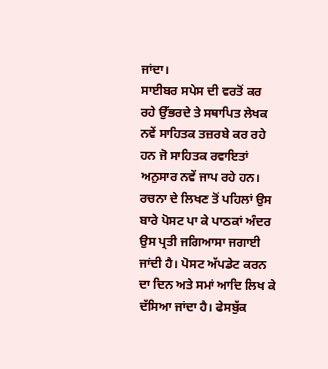ਜਾਂਦਾ।
ਸਾਈਬਰ ਸਪੇਸ ਦੀ ਵਰਤੋਂ ਕਰ ਰਹੇ ਉੱਭਰਦੇ ਤੇ ਸਥਾਪਿਤ ਲੇਖਕ ਨਵੇਂ ਸਾਹਿਤਕ ਤਜ਼ਰਬੇ ਕਰ ਰਹੇ ਹਨ ਜੋ ਸਾਹਿਤਕ ਰਵਾਇਤਾਂ ਅਨੁਸਾਰ ਨਵੇਂ ਜਾਪ ਰਹੇ ਹਨ। ਰਚਨਾ ਦੇ ਲਿਖਣ ਤੋਂ ਪਹਿਲਾਂ ਉਸ ਬਾਰੇ ਪੋਸਟ ਪਾ ਕੇ ਪਾਠਕਾਂ ਅੰਦਰ ਉਸ ਪ੍ਰਤੀ ਜਗਿਆਸਾ ਜਗਾਈ ਜਾਂਦੀ ਹੈ। ਪੋਸਟ ਅੱਪਡੇਟ ਕਰਨ ਦਾ ਦਿਨ ਅਤੇ ਸਮਾਂ ਆਦਿ ਲਿਖ ਕੇ ਦੱਸਿਆ ਜਾਂਦਾ ਹੈ। ਫੇਸਬੁੱਕ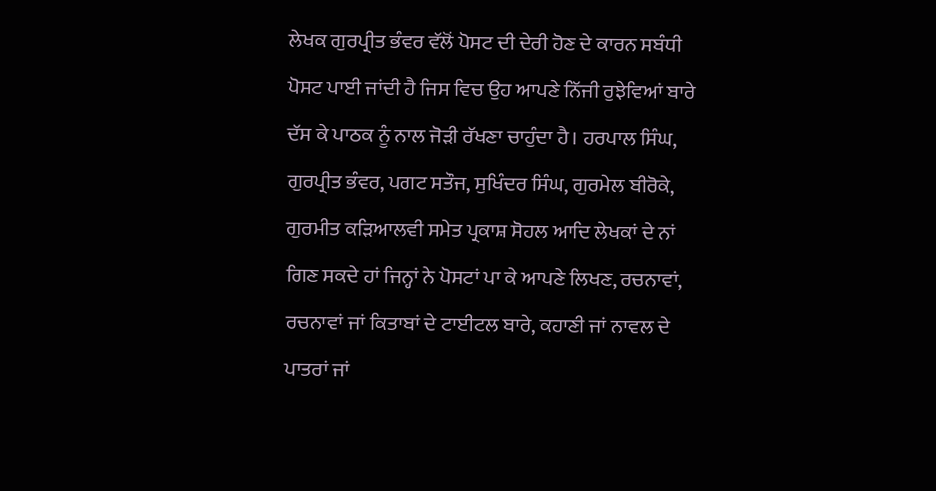ਲੇਖਕ ਗੁਰਪ੍ਰੀਤ ਭੰਵਰ ਵੱਲੋਂ ਪੋਸਟ ਦੀ ਦੇਰੀ ਹੋਣ ਦੇ ਕਾਰਨ ਸਬੰਧੀ ਪੋਸਟ ਪਾਈ ਜਾਂਦੀ ਹੈ ਜਿਸ ਵਿਚ ਉਹ ਆਪਣੇ ਨਿੱਜੀ ਰੁਝੇਵਿਆਂ ਬਾਰੇ ਦੱਸ ਕੇ ਪਾਠਕ ਨੂੰ ਨਾਲ ਜੋੜੀ ਰੱਖਣਾ ਚਾਹੁੰਦਾ ਹੈ। ਹਰਪਾਲ ਸਿੰਘ, ਗੁਰਪ੍ਰੀਤ ਭੰਵਰ, ਪਗਟ ਸਤੌਜ, ਸੁਖਿੰਦਰ ਸਿੰਘ, ਗੁਰਮੇਲ ਬੀਰੋਕੇ, ਗੁਰਮੀਤ ਕੜਿਆਲਵੀ ਸਮੇਤ ਪ੍ਰਕਾਸ਼ ਸੋਹਲ ਆਦਿ ਲੇਖਕਾਂ ਦੇ ਨਾਂ ਗਿਣ ਸਕਦੇ ਹਾਂ ਜਿਨ੍ਹਾਂ ਨੇ ਪੋਸਟਾਂ ਪਾ ਕੇ ਆਪਣੇ ਲਿਖਣ, ਰਚਨਾਵਾਂ, ਰਚਨਾਵਾਂ ਜਾਂ ਕਿਤਾਬਾਂ ਦੇ ਟਾਈਟਲ ਬਾਰੇ, ਕਹਾਣੀ ਜਾਂ ਨਾਵਲ ਦੇ ਪਾਤਰਾਂ ਜਾਂ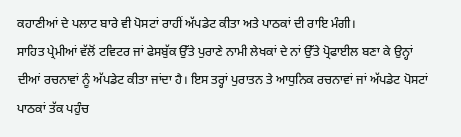ਕਹਾਣੀਆਂ ਦੇ ਪਲਾਟ ਬਾਰੇ ਵੀ ਪੋਸਟਾਂ ਰਾਹੀਂ ਅੱਪਡੇਟ ਕੀਤਾ ਅਤੇ ਪਾਠਕਾਂ ਦੀ ਰਾਇ ਮੰਗੀ।
ਸਾਹਿਤ ਪ੍ਰੇਮੀਆਂ ਵੱਲੋਂ ਟਵਿਟਰ ਜਾਂ ਫੇਸਬੁੱਕ ਉੱਤੇ ਪੁਰਾਣੇ ਨਾਮੀ ਲੇਖਕਾਂ ਦੇ ਨਾਂ ਉੱਤੇ ਪ੍ਰੋਫਾਈਲ ਬਣਾ ਕੇ ਉਨ੍ਹਾਂ ਦੀਆਂ ਰਚਨਾਵਾਂ ਨੂੰ ਅੱਪਡੇਟ ਕੀਤਾ ਜਾਂਦਾ ਹੈ। ਇਸ ਤਰ੍ਹਾਂ ਪੁਰਾਤਨ ਤੇ ਆਧੁਨਿਕ ਰਚਨਾਵਾਂ ਜਾਂ ਅੱਪਡੇਟ ਪੋਸਟਾਂ ਪਾਠਕਾਂ ਤੱਕ ਪਹੁੰਚ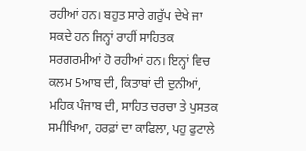ਰਹੀਆਂ ਹਨ। ਬਹੁਤ ਸਾਰੇ ਗਰੁੱਪ ਦੇਖੇ ਜਾ ਸਕਦੇ ਹਨ ਜਿਨ੍ਹਾਂ ਰਾਹੀਂ ਸਾਹਿਤਕ ਸਰਗਰਮੀਆਂ ਹੋ ਰਹੀਆਂ ਹਨ। ਇਨ੍ਹਾਂ ਵਿਚ ਕਲਮ 5ਆਬ ਦੀ, ਕਿਤਾਬਾਂ ਦੀ ਦੁਨੀਆਂ, ਮਹਿਕ ਪੰਜਾਬ ਦੀ, ਸਾਹਿਤ ਚਰਚਾ ਤੇ ਪੁਸਤਕ ਸਮੀਖਿਆ, ਹਰਫ਼ਾਂ ਦਾ ਕਾਫਿਲਾ, ਪਹੁ ਫੁਟਾਲੇ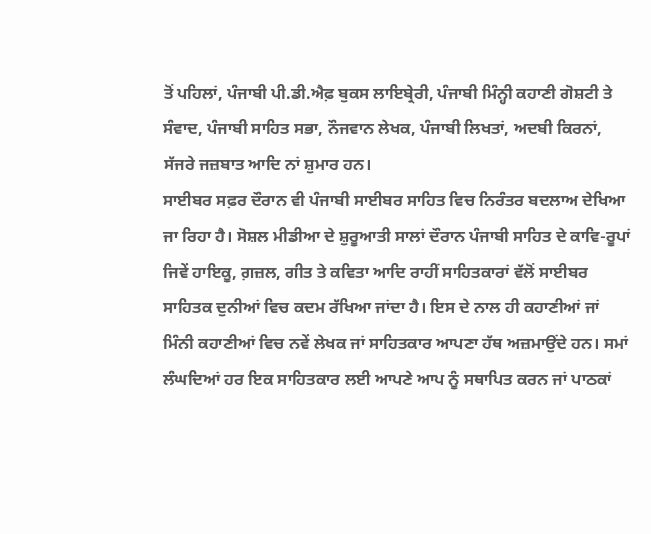ਤੋਂ ਪਹਿਲਾਂ, ਪੰਜਾਬੀ ਪੀ.ਡੀ.ਐਫ਼ ਬੁਕਸ ਲਾਇਬ੍ਰੇਰੀ, ਪੰਜਾਬੀ ਮਿੰਨ੍ਹੀ ਕਹਾਣੀ ਗੋਸ਼ਟੀ ਤੇ ਸੰਵਾਦ, ਪੰਜਾਬੀ ਸਾਹਿਤ ਸਭਾ, ਨੌਜਵਾਨ ਲੇਖਕ, ਪੰਜਾਬੀ ਲਿਖਤਾਂ, ਅਦਬੀ ਕਿਰਨਾਂ, ਸੱਜਰੇ ਜਜ਼ਬਾਤ ਆਦਿ ਨਾਂ ਸ਼ੁਮਾਰ ਹਨ।
ਸਾਈਬਰ ਸਫ਼ਰ ਦੌਰਾਨ ਵੀ ਪੰਜਾਬੀ ਸਾਈਬਰ ਸਾਹਿਤ ਵਿਚ ਨਿਰੰਤਰ ਬਦਲਾਅ ਦੇਖਿਆ ਜਾ ਰਿਹਾ ਹੈ। ਸੋਸ਼ਲ ਮੀਡੀਆ ਦੇ ਸ਼ੁਰੂਆਤੀ ਸਾਲਾਂ ਦੌਰਾਨ ਪੰਜਾਬੀ ਸਾਹਿਤ ਦੇ ਕਾਵਿ-ਰੂਪਾਂ ਜਿਵੇਂ ਹਾਇਕੂ, ਗ਼ਜ਼ਲ, ਗੀਤ ਤੇ ਕਵਿਤਾ ਆਦਿ ਰਾਹੀਂ ਸਾਹਿਤਕਾਰਾਂ ਵੱਲੋਂ ਸਾਈਬਰ ਸਾਹਿਤਕ ਦੁਨੀਆਂ ਵਿਚ ਕਦਮ ਰੱਖਿਆ ਜਾਂਦਾ ਹੈ। ਇਸ ਦੇ ਨਾਲ ਹੀ ਕਹਾਣੀਆਂ ਜਾਂ ਮਿੰਨੀ ਕਹਾਣੀਆਂ ਵਿਚ ਨਵੇਂ ਲੇਖਕ ਜਾਂ ਸਾਹਿਤਕਾਰ ਆਪਣਾ ਹੱਥ ਅਜ਼ਮਾਉਂਦੇ ਹਨ। ਸਮਾਂ ਲੰਘਦਿਆਂ ਹਰ ਇਕ ਸਾਹਿਤਕਾਰ ਲਈ ਆਪਣੇ ਆਪ ਨੂੰ ਸਥਾਪਿਤ ਕਰਨ ਜਾਂ ਪਾਠਕਾਂ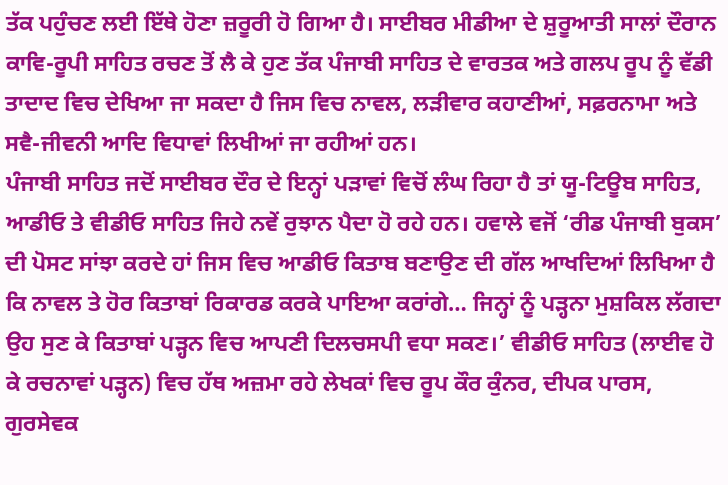ਤੱਕ ਪਹੁੰਚਣ ਲਈ ਇੱਥੇ ਹੋਣਾ ਜ਼ਰੂਰੀ ਹੋ ਗਿਆ ਹੈ। ਸਾਈਬਰ ਮੀਡੀਆ ਦੇ ਸ਼ੁਰੂਆਤੀ ਸਾਲਾਂ ਦੌਰਾਨ ਕਾਵਿ-ਰੂਪੀ ਸਾਹਿਤ ਰਚਣ ਤੋਂ ਲੈ ਕੇ ਹੁਣ ਤੱਕ ਪੰਜਾਬੀ ਸਾਹਿਤ ਦੇ ਵਾਰਤਕ ਅਤੇ ਗਲਪ ਰੂਪ ਨੂੰ ਵੱਡੀ ਤਾਦਾਦ ਵਿਚ ਦੇਖਿਆ ਜਾ ਸਕਦਾ ਹੈ ਜਿਸ ਵਿਚ ਨਾਵਲ, ਲੜੀਵਾਰ ਕਹਾਣੀਆਂ, ਸਫ਼ਰਨਾਮਾ ਅਤੇ ਸਵੈ-ਜੀਵਨੀ ਆਦਿ ਵਿਧਾਵਾਂ ਲਿਖੀਆਂ ਜਾ ਰਹੀਆਂ ਹਨ।
ਪੰਜਾਬੀ ਸਾਹਿਤ ਜਦੋਂ ਸਾਈਬਰ ਦੌਰ ਦੇ ਇਨ੍ਹਾਂ ਪੜਾਵਾਂ ਵਿਚੋਂ ਲੰਘ ਰਿਹਾ ਹੈ ਤਾਂ ਯੂ-ਟਿਊਬ ਸਾਹਿਤ, ਆਡੀਓ ਤੇ ਵੀਡੀਓ ਸਾਹਿਤ ਜਿਹੇ ਨਵੇਂ ਰੁਝਾਨ ਪੈਦਾ ਹੋ ਰਹੇ ਹਨ। ਹਵਾਲੇ ਵਜੋਂ ‘ਰੀਡ ਪੰਜਾਬੀ ਬੁਕਸ’ ਦੀ ਪੋਸਟ ਸਾਂਝਾ ਕਰਦੇ ਹਾਂ ਜਿਸ ਵਿਚ ਆਡੀਓ ਕਿਤਾਬ ਬਣਾਉਣ ਦੀ ਗੱਲ ਆਖਦਿਆਂ ਲਿਖਿਆ ਹੈ ਕਿ ਨਾਵਲ ਤੇ ਹੋਰ ਕਿਤਾਬਾਂ ਰਿਕਾਰਡ ਕਰਕੇ ਪਾਇਆ ਕਰਾਂਗੇ… ਜਿਨ੍ਹਾਂ ਨੂੰ ਪੜ੍ਹਨਾ ਮੁਸ਼ਕਿਲ ਲੱਗਦਾ ਉਹ ਸੁਣ ਕੇ ਕਿਤਾਬਾਂ ਪੜ੍ਹਨ ਵਿਚ ਆਪਣੀ ਦਿਲਚਸਪੀ ਵਧਾ ਸਕਣ।’ ਵੀਡੀਓ ਸਾਹਿਤ (ਲਾਈਵ ਹੋ ਕੇ ਰਚਨਾਵਾਂ ਪੜ੍ਹਨ) ਵਿਚ ਹੱਥ ਅਜ਼ਮਾ ਰਹੇ ਲੇਖਕਾਂ ਵਿਚ ਰੂਪ ਕੌਰ ਕੁੰਨਰ, ਦੀਪਕ ਪਾਰਸ, ਗੁਰਸੇਵਕ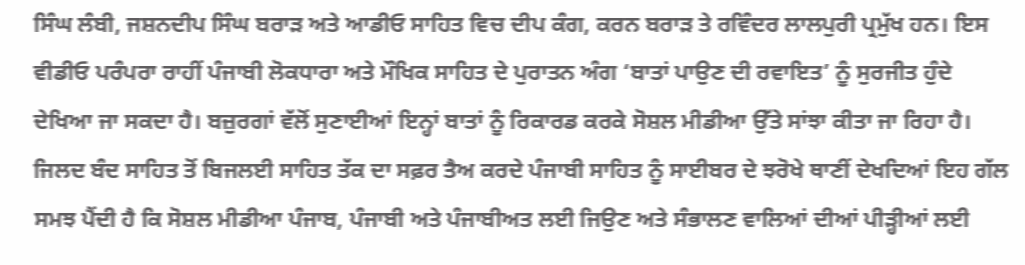ਸਿੰਘ ਲੰਬੀ, ਜਸ਼ਨਦੀਪ ਸਿੰਘ ਬਰਾੜ ਅਤੇ ਆਡੀਓ ਸਾਹਿਤ ਵਿਚ ਦੀਪ ਕੰਗ, ਕਰਨ ਬਰਾੜ ਤੇ ਰਵਿੰਦਰ ਲਾਲਪੁਰੀ ਪ੍ਰਮੁੱਖ ਹਨ। ਇਸ ਵੀਡੀਓ ਪਰੰਪਰਾ ਰਾਹੀਂ ਪੰਜਾਬੀ ਲੋਕਧਾਰਾ ਅਤੇ ਮੌਖਿਕ ਸਾਹਿਤ ਦੇ ਪੁਰਾਤਨ ਅੰਗ ‘ਬਾਤਾਂ ਪਾਉਣ ਦੀ ਰਵਾਇਤ’ ਨੂੰ ਸੁਰਜੀਤ ਹੁੰਦੇ ਦੇਖਿਆ ਜਾ ਸਕਦਾ ਹੈ। ਬਜ਼ੁਰਗਾਂ ਵੱਲੋਂ ਸੁਣਾਈਆਂ ਇਨ੍ਹਾਂ ਬਾਤਾਂ ਨੂੰ ਰਿਕਾਰਡ ਕਰਕੇ ਸੋਸ਼ਲ ਮੀਡੀਆ ਉੱਤੇ ਸਾਂਝਾ ਕੀਤਾ ਜਾ ਰਿਹਾ ਹੈ।
ਜਿਲਦ ਬੰਦ ਸਾਹਿਤ ਤੋਂ ਬਿਜਲਈ ਸਾਹਿਤ ਤੱਕ ਦਾ ਸਫ਼ਰ ਤੈਅ ਕਰਦੇ ਪੰਜਾਬੀ ਸਾਹਿਤ ਨੂੰ ਸਾਈਬਰ ਦੇ ਝਰੋਖੇ ਥਾਣੀਂ ਦੇਖਦਿਆਂ ਇਹ ਗੱਲ ਸਮਝ ਪੈਂਦੀ ਹੈ ਕਿ ਸੋਸ਼ਲ ਮੀਡੀਆ ਪੰਜਾਬ, ਪੰਜਾਬੀ ਅਤੇ ਪੰਜਾਬੀਅਤ ਲਈ ਜਿਉਣ ਅਤੇ ਸੰਭਾਲਣ ਵਾਲਿਆਂ ਦੀਆਂ ਪੀੜ੍ਹੀਆਂ ਲਈ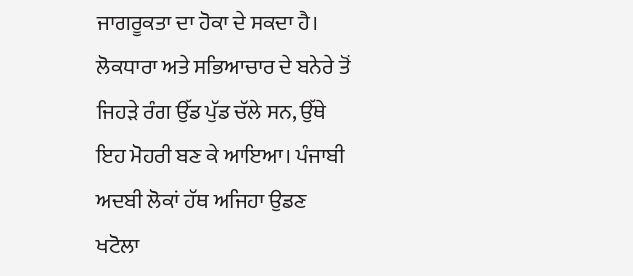ਜਾਗਰੂਕਤਾ ਦਾ ਹੋਕਾ ਦੇ ਸਕਦਾ ਹੈ। ਲੋਕਧਾਰਾ ਅਤੇ ਸਭਿਆਚਾਰ ਦੇ ਬਨੇਰੇ ਤੋਂ ਜਿਹੜੇ ਰੰਗ ਉੱਡ ਪੁੱਡ ਚੱਲੇ ਸਨ, ਉੱਥੇ ਇਹ ਮੋਹਰੀ ਬਣ ਕੇ ਆਇਆ। ਪੰਜਾਬੀ ਅਦਬੀ ਲੋਕਾਂ ਹੱਥ ਅਜਿਹਾ ਉਡਣ ਖਟੋਲਾ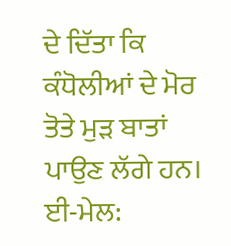ਦੇ ਦਿੱਤਾ ਕਿ ਕੰਧੋਲੀਆਂ ਦੇ ਮੋਰ ਤੋਤੇ ਮੁੜ ਬਾਤਾਂ ਪਾਉਣ ਲੱਗੇ ਹਨ।
ਈ-ਮੇਲ: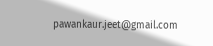pawankaur.jeet@gmail.com